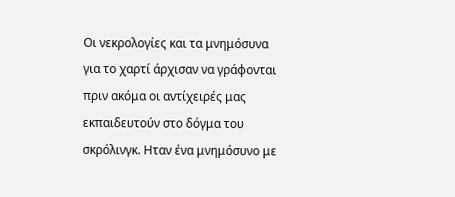Οι νεκρολογίες και τα μνημόσυνα για το χαρτί άρχισαν να γράφονται πριν ακόμα οι αντίχειρές μας εκπαιδευτούν στο δόγμα του σκρόλινγκ. Ηταν ένα μνημόσυνο με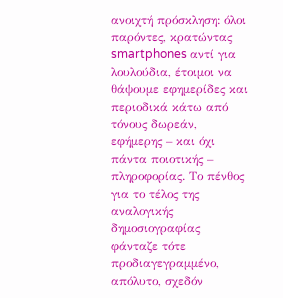ανοιχτή πρόσκληση: όλοι παρόντες, κρατώντας smartphones αντί για λουλούδια, έτοιμοι να θάψουμε εφημερίδες και περιοδικά κάτω από τόνους δωρεάν, εφήμερης – και όχι πάντα ποιοτικής – πληροφορίας. Το πένθος για το τέλος της αναλογικής δημοσιογραφίας φάνταζε τότε προδιαγεγραμμένο, απόλυτο, σχεδόν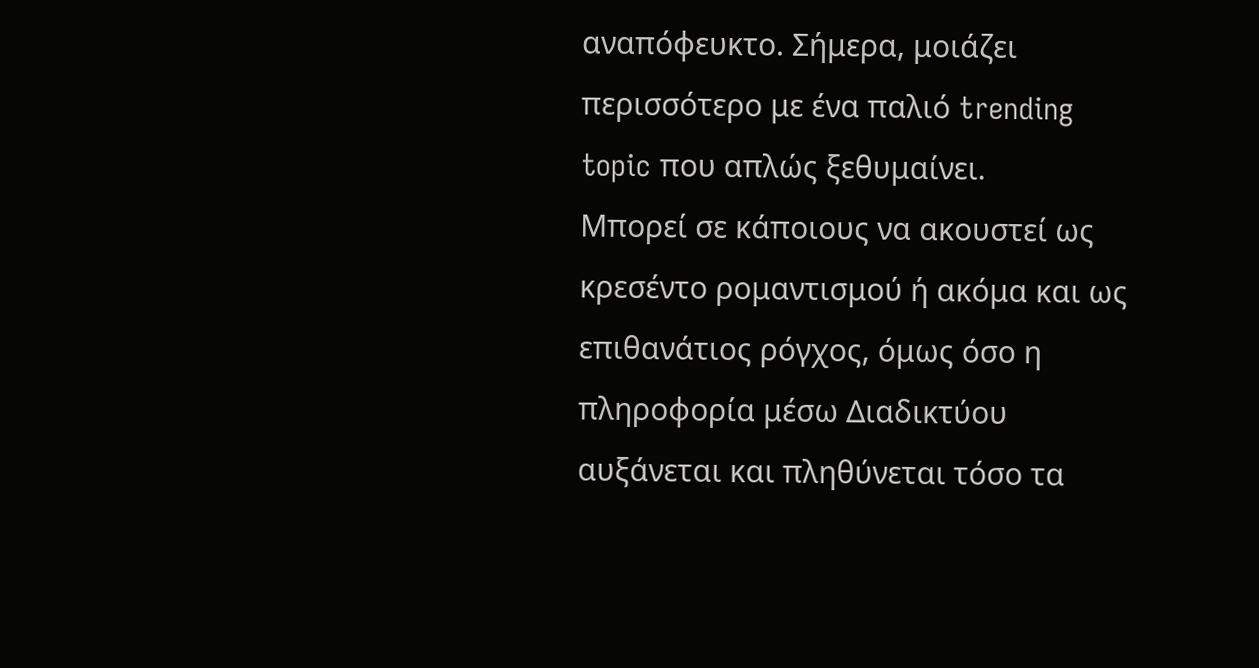αναπόφευκτο. Σήμερα, μοιάζει περισσότερο με ένα παλιό trending topic που απλώς ξεθυμαίνει.
Μπορεί σε κάποιους να ακουστεί ως κρεσέντο ρομαντισμού ή ακόμα και ως επιθανάτιος ρόγχος, όμως όσο η πληροφορία μέσω Διαδικτύου αυξάνεται και πληθύνεται τόσο τα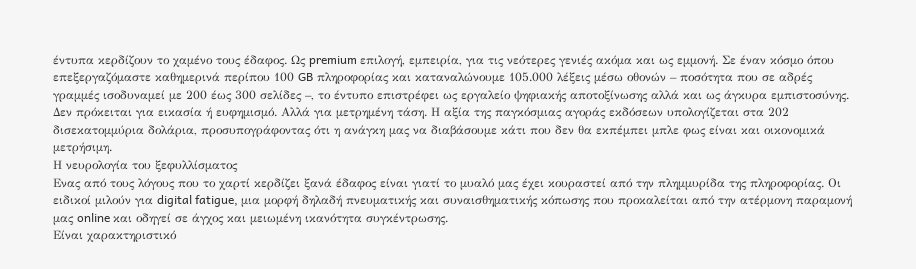έντυπα κερδίζουν το χαμένο τους έδαφος. Ως premium επιλογή, εμπειρία, για τις νεότερες γενιές ακόμα και ως εμμονή. Σε έναν κόσμο όπου επεξεργαζόμαστε καθημερινά περίπου 100 GB πληροφορίας και καταναλώνουμε 105.000 λέξεις μέσω οθονών – ποσότητα που σε αδρές γραμμές ισοδυναμεί με 200 έως 300 σελίδες –, το έντυπο επιστρέφει ως εργαλείο ψηφιακής αποτοξίνωσης αλλά και ως άγκυρα εμπιστοσύνης.
Δεν πρόκειται για εικασία ή ευφημισμό. Αλλά για μετρημένη τάση. Η αξία της παγκόσμιας αγοράς εκδόσεων υπολογίζεται στα 202 δισεκατομμύρια δολάρια, προσυπογράφοντας ότι η ανάγκη μας να διαβάσουμε κάτι που δεν θα εκπέμπει μπλε φως είναι και οικονομικά μετρήσιμη.
Η νευρολογία του ξεφυλλίσματος
Ενας από τους λόγους που το χαρτί κερδίζει ξανά έδαφος είναι γιατί το μυαλό μας έχει κουραστεί από την πλημμυρίδα της πληροφορίας. Οι ειδικοί μιλούν για digital fatigue, μια μορφή δηλαδή πνευματικής και συναισθηματικής κόπωσης που προκαλείται από την ατέρμονη παραμονή μας online και οδηγεί σε άγχος και μειωμένη ικανότητα συγκέντρωσης.
Είναι χαρακτηριστικό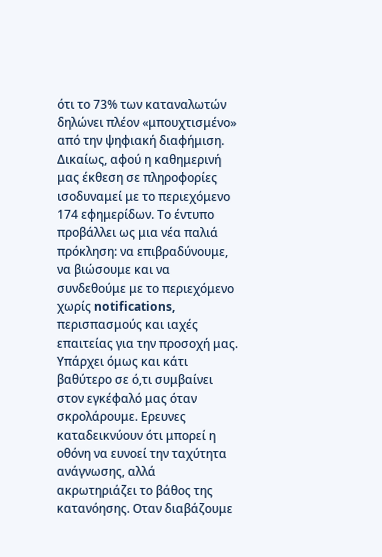ότι το 73% των καταναλωτών δηλώνει πλέον «μπουχτισμένο» από την ψηφιακή διαφήμιση. Δικαίως, αφού η καθημερινή μας έκθεση σε πληροφορίες ισοδυναμεί με το περιεχόμενο 174 εφημερίδων. Το έντυπο προβάλλει ως μια νέα παλιά πρόκληση: να επιβραδύνουμε, να βιώσουμε και να συνδεθούμε με το περιεχόμενο χωρίς notifications, περισπασμούς και ιαχές επαιτείας για την προσοχή μας.
Υπάρχει όμως και κάτι βαθύτερο σε ό,τι συμβαίνει στον εγκέφαλό μας όταν σκρολάρουμε. Ερευνες καταδεικνύουν ότι μπορεί η οθόνη να ευνοεί την ταχύτητα ανάγνωσης, αλλά ακρωτηριάζει το βάθος της κατανόησης. Οταν διαβάζουμε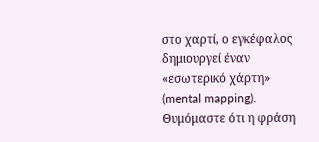στο χαρτί, ο εγκέφαλος δημιουργεί έναν «εσωτερικό χάρτη» (mental mapping). Θυμόμαστε ότι η φράση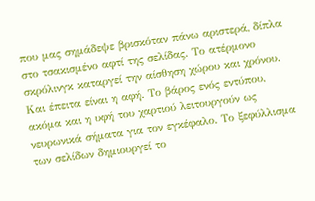που μας σημάδεψε βρισκόταν πάνω αριστερά, δίπλα στο τσακισμένο αφτί της σελίδας. Το ατέρμονο σκρόλινγκ καταργεί την αίσθηση χώρου και χρόνου.
Και έπειτα είναι η αφή. Το βάρος ενός εντύπου, ακόμα και η υφή του χαρτιού λειτουργούν ως νευρωνικά σήματα για τον εγκέφαλο. Το ξεφύλλισμα των σελίδων δημιουργεί το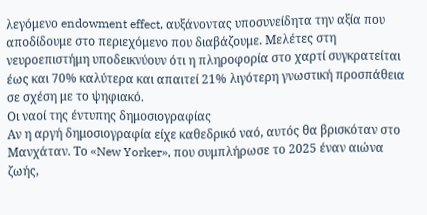λεγόμενο endowment effect, αυξάνοντας υποσυνείδητα την αξία που αποδίδουμε στο περιεχόμενο που διαβάζουμε. Μελέτες στη νευροεπιστήμη υποδεικνύουν ότι η πληροφορία στο χαρτί συγκρατείται έως και 70% καλύτερα και απαιτεί 21% λιγότερη γνωστική προσπάθεια σε σχέση με το ψηφιακό.
Οι ναοί της έντυπης δημοσιογραφίας
Αν η αργή δημοσιογραφία είχε καθεδρικό ναό, αυτός θα βρισκόταν στο Μανχάταν. Το «New Yorker», που συμπλήρωσε το 2025 έναν αιώνα ζωής,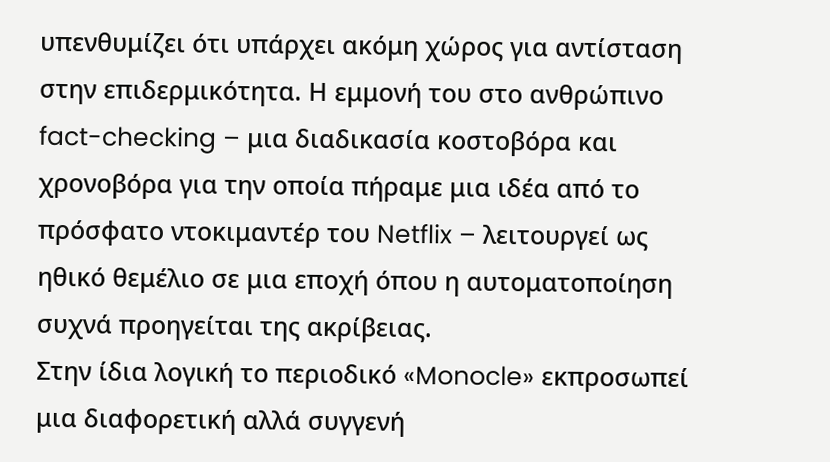υπενθυμίζει ότι υπάρχει ακόμη χώρος για αντίσταση στην επιδερμικότητα. Η εμμονή του στο ανθρώπινο fact-checking – μια διαδικασία κοστοβόρα και χρονοβόρα για την οποία πήραμε μια ιδέα από το πρόσφατο ντοκιμαντέρ του Netflix – λειτουργεί ως ηθικό θεμέλιο σε μια εποχή όπου η αυτοματοποίηση συχνά προηγείται της ακρίβειας.
Στην ίδια λογική το περιοδικό «Monocle» εκπροσωπεί μια διαφορετική αλλά συγγενή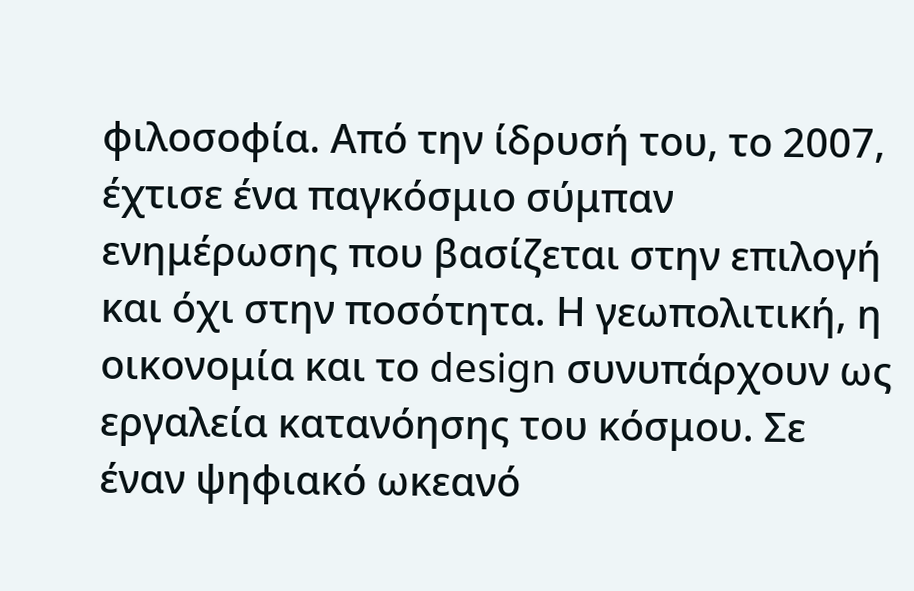φιλοσοφία. Από την ίδρυσή του, το 2007, έχτισε ένα παγκόσμιο σύμπαν ενημέρωσης που βασίζεται στην επιλογή και όχι στην ποσότητα. Η γεωπολιτική, η οικονομία και το design συνυπάρχουν ως εργαλεία κατανόησης του κόσμου. Σε έναν ψηφιακό ωκεανό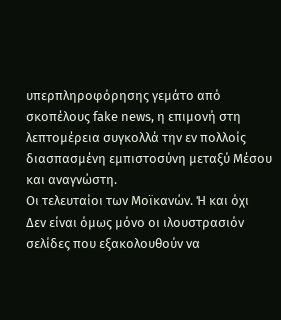υπερπληροφόρησης γεμάτο από σκοπέλους fake news, η επιμονή στη λεπτομέρεια συγκολλά την εν πολλοίς διασπασμένη εμπιστοσύνη μεταξύ Μέσου και αναγνώστη.
Οι τελευταίοι των Μοϊκανών. Ή και όχι
Δεν είναι όμως μόνο οι ιλουστρασιόν σελίδες που εξακολουθούν να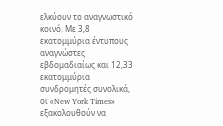ελκύουν το αναγνωστικό κοινό. Με 3,8 εκατομμύρια έντυπους αναγνώστες εβδομαδιαίως και 12,33 εκατομμύρια συνδρομητές συνολικά, οι «New York Times» εξακολουθούν να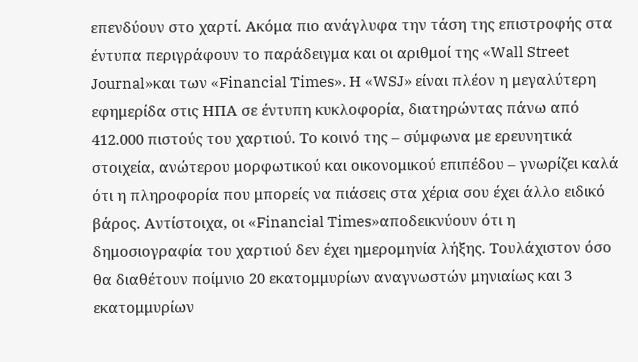επενδύουν στο χαρτί. Ακόμα πιο ανάγλυφα την τάση της επιστροφής στα έντυπα περιγράφουν το παράδειγμα και οι αριθμοί της «Wall Street Journal»και των «Financial Times». Η «WSJ» είναι πλέον η μεγαλύτερη εφημερίδα στις ΗΠΑ σε έντυπη κυκλοφορία, διατηρώντας πάνω από 412.000 πιστούς του χαρτιού. Το κοινό της – σύμφωνα με ερευνητικά στοιχεία, ανώτερου μορφωτικού και οικονομικού επιπέδου – γνωρίζει καλά ότι η πληροφορία που μπορείς να πιάσεις στα χέρια σου έχει άλλο ειδικό βάρος. Αντίστοιχα, οι «Financial Times»αποδεικνύουν ότι η δημοσιογραφία του χαρτιού δεν έχει ημερομηνία λήξης. Τουλάχιστον όσο θα διαθέτουν ποίμνιο 20 εκατομμυρίων αναγνωστών μηνιαίως και 3 εκατομμυρίων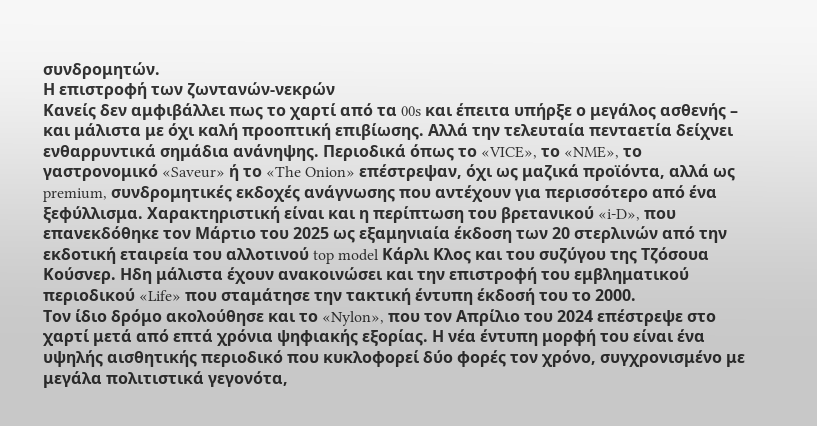συνδρομητών.
Η επιστροφή των ζωντανών-νεκρών
Κανείς δεν αμφιβάλλει πως το χαρτί από τα 00s και έπειτα υπήρξε ο μεγάλος ασθενής – και μάλιστα με όχι καλή προοπτική επιβίωσης. Αλλά την τελευταία πενταετία δείχνει ενθαρρυντικά σημάδια ανάνηψης. Περιοδικά όπως το «VICE», το «NME», το γαστρονομικό «Saveur» ή το «The Onion» επέστρεψαν, όχι ως μαζικά προϊόντα, αλλά ως premium, συνδρομητικές εκδοχές ανάγνωσης που αντέχουν για περισσότερο από ένα ξεφύλλισμα. Χαρακτηριστική είναι και η περίπτωση του βρετανικού «i-D», που επανεκδόθηκε τον Μάρτιο του 2025 ως εξαμηνιαία έκδοση των 20 στερλινών από την εκδοτική εταιρεία του αλλοτινού top model Κάρλι Κλος και του συζύγου της Τζόσουα Κούσνερ. Ηδη μάλιστα έχουν ανακοινώσει και την επιστροφή του εμβληματικού περιοδικού «Life» που σταμάτησε την τακτική έντυπη έκδοσή του το 2000.
Τον ίδιο δρόμο ακολούθησε και το «Nylon», που τον Απρίλιο του 2024 επέστρεψε στο χαρτί μετά από επτά χρόνια ψηφιακής εξορίας. Η νέα έντυπη μορφή του είναι ένα υψηλής αισθητικής περιοδικό που κυκλοφορεί δύο φορές τον χρόνο, συγχρονισμένο με μεγάλα πολιτιστικά γεγονότα,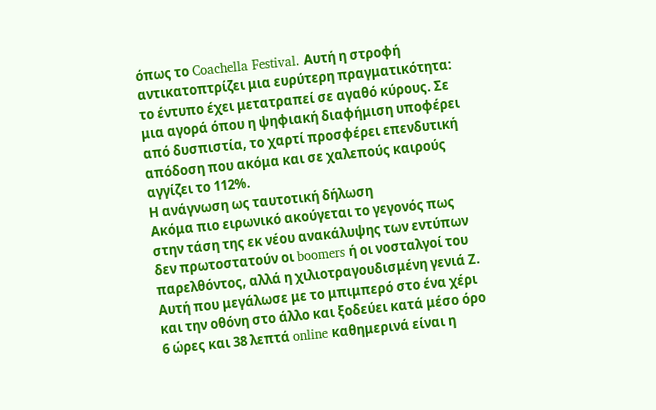όπως το Coachella Festival. Αυτή η στροφή αντικατοπτρίζει μια ευρύτερη πραγματικότητα: το έντυπο έχει μετατραπεί σε αγαθό κύρους. Σε μια αγορά όπου η ψηφιακή διαφήμιση υποφέρει από δυσπιστία, το χαρτί προσφέρει επενδυτική απόδοση που ακόμα και σε χαλεπούς καιρούς αγγίζει το 112%.
Η ανάγνωση ως ταυτοτική δήλωση
Ακόμα πιο ειρωνικό ακούγεται το γεγονός πως στην τάση της εκ νέου ανακάλυψης των εντύπων δεν πρωτοστατούν οι boomers ή οι νοσταλγοί του παρελθόντος, αλλά η χιλιοτραγουδισμένη γενιά Ζ. Αυτή που μεγάλωσε με το μπιμπερό στο ένα χέρι και την οθόνη στο άλλο και ξοδεύει κατά μέσο όρο 6 ώρες και 38 λεπτά online καθημερινά είναι η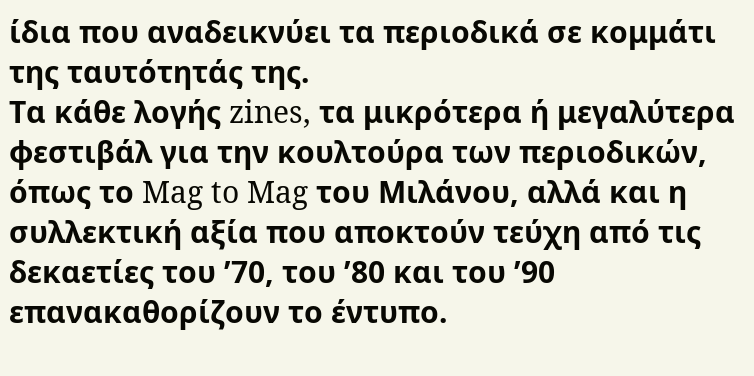ίδια που αναδεικνύει τα περιοδικά σε κομμάτι της ταυτότητάς της.
Τα κάθε λογής zines, τα μικρότερα ή μεγαλύτερα φεστιβάλ για την κουλτούρα των περιοδικών, όπως το Mag to Mag του Μιλάνου, αλλά και η συλλεκτική αξία που αποκτούν τεύχη από τις δεκαετίες του ’70, του ’80 και του ’90 επανακαθορίζουν το έντυπο.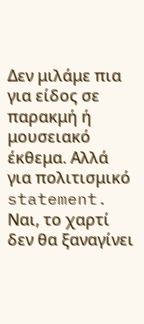Δεν μιλάμε πια για είδος σε παρακμή ή μουσειακό έκθεμα. Αλλά για πολιτισμικό statement.
Ναι, το χαρτί δεν θα ξαναγίνει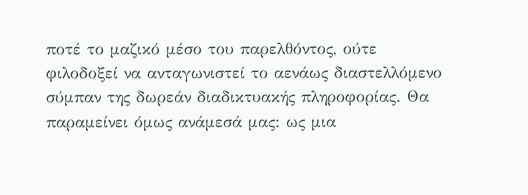ποτέ το μαζικό μέσο του παρελθόντος, ούτε φιλοδοξεί να ανταγωνιστεί το αενάως διαστελλόμενο σύμπαν της δωρεάν διαδικτυακής πληροφορίας. Θα παραμείνει όμως ανάμεσά μας: ως μια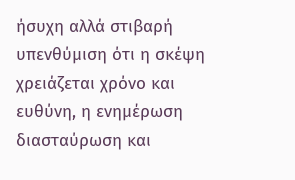ήσυχη αλλά στιβαρή υπενθύμιση ότι η σκέψη χρειάζεται χρόνο και ευθύνη, η ενημέρωση διασταύρωση και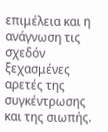επιμέλεια και η ανάγνωση τις σχεδόν ξεχασμένες αρετές της συγκέντρωσης και της σιωπής.